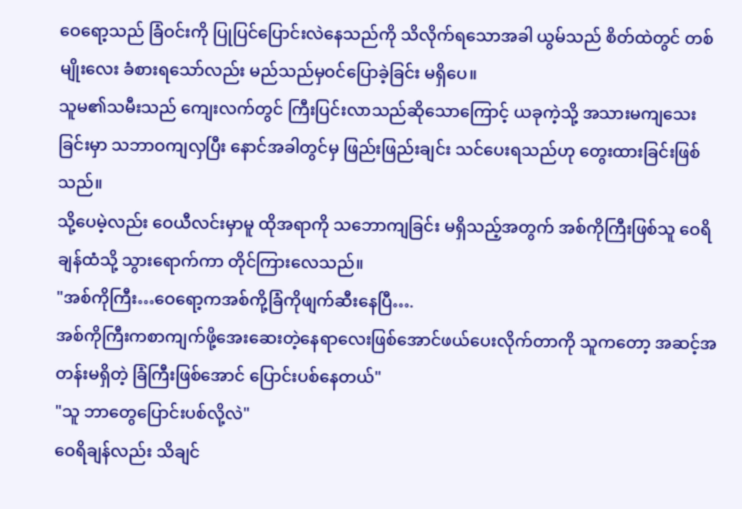ဝေရော့သည် ခြံဝင်းကို ပြုပြင်ပြောင်းလဲနေသည်ကို သိလိုက်ရသောအခါ ယွမ်သည် စိတ်ထဲတွင် တစ်မျိုးလေး ခံစားရသော်လည်း မည်သည်မှဝင်ပြောခဲ့ခြင်း မရှိပေ။
သူမ၏သမီးသည် ကျေးလက်တွင် ကြီးပြင်းလာသည်ဆိုသောကြောင့် ယခုကဲ့သို့ အသားမကျသေးခြင်းမှာ သဘာဝကျလှပြီး နောင်အခါတွင်မှ ဖြည်းဖြည်းချင်း သင်ပေးရသည်ဟု တွေးထားခြင်းဖြစ်သည်။
သို့ပေမဲ့လည်း ဝေယီလင်းမှာမူ ထိုအရာကို သဘောကျခြင်း မရှိသည့်အတွက် အစ်ကိုကြီးဖြစ်သူ ဝေရိချန်ထံသို့ သွားရောက်ကာ တိုင်ကြားလေသည်။
"အစ်ကိုကြီး…ဝေရော့ကအစ်ကို့ခြံကိုဖျက်ဆီးနေပြီ….
အစ်ကိုကြီးကစာကျက်ဖို့အေးဆေးတဲ့နေရာလေးဖြစ်အောင်ဖယ်ပေးလိုက်တာကို သူကတော့ အဆင့်အတန်းမရှိတဲ့ ခြံကြီးဖြစ်အောင် ပြောင်းပစ်နေတယ်"
"သူ ဘာတွေပြောင်းပစ်လို့လဲ"
ဝေရိချန်လည်း သိချင်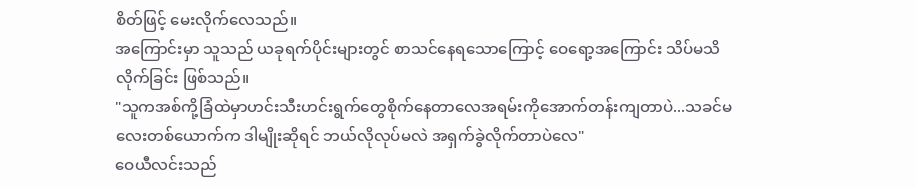စိတ်ဖြင့် မေးလိုက်လေသည်။
အကြောင်းမှာ သူသည် ယခုရက်ပိုင်းများတွင် စာသင်နေရသောကြောင့် ဝေရော့အကြောင်း သိပ်မသိလိုက်ခြင်း ဖြစ်သည်။
"သူကအစ်ကို့ခြံထဲမှာဟင်းသီးဟင်းရွက်တွေစိုက်နေတာလေအရမ်းကိုအောက်တန်းကျတာပဲ...သခင်မလေးတစ်ယောက်က ဒါမျိုးဆိုရင် ဘယ်လိုလုပ်မလဲ အရှက်ခွဲလိုက်တာပဲလေ"
ဝေယီလင်းသည်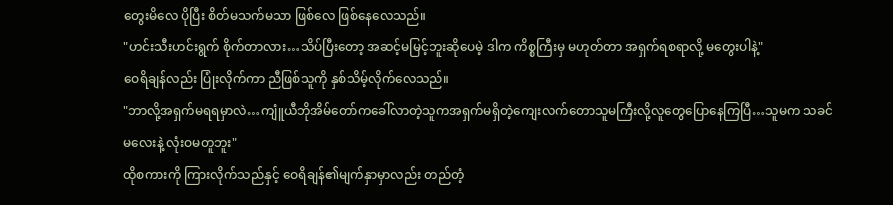တွေးမိလေ ပိုပြီး စိတ်မသက်မသာ ဖြစ်လေ ဖြစ်နေလေသည်။
"ဟင်းသီးဟင်းရွက် စိုက်တာလား…သိပ်ပြီးတော့ အဆင့်မမြင့်ဘူးဆိုပေမဲ့ ဒါက ကိစ္စကြီးမှ မဟုတ်တာ အရှက်ရစရာလို့ မတွေးပါနဲ့"
ဝေရိချန်လည်း ပြုံးလိုက်ကာ ညီဖြစ်သူကို နှစ်သိမ့်လိုက်လေသည်။
"ဘာလို့အရှက်မရရမှာလဲ…ကျူံယီဘိုအိမ်တော်ကခေါ်လာတဲ့သူကအရှက်မရှိတဲ့ကျေးလက်တောသူမကြီးလို့လူတွေပြောနေကြပြီ…သူမက သခင်မလေးနဲ့ လုံးဝမတူဘူး"
ထိုစကားကို ကြားလိုက်သည်နှင့် ဝေရိချန်၏မျက်နှာမှာလည်း တည်တံ့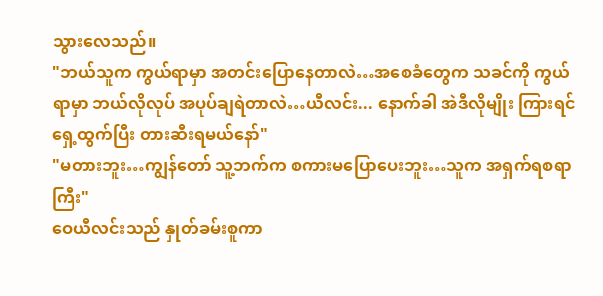သွားလေသည်။
"ဘယ်သူက ကွယ်ရာမှာ အတင်းပြောနေတာလဲ…အစေခံတွေက သခင်ကို ကွယ်ရာမှာ ဘယ်လိုလုပ် အပုပ်ချရဲတာလဲ…ယီလင်း... နောက်ခါ အဲဒီလိုမျိုး ကြားရင် ရှေ့ထွက်ပြီး တားဆီးရမယ်နော်"
"မတားဘူး…ကျွန်တော် သူ့ဘက်က စကားမပြောပေးဘူး…သူက အရှက်ရစရာကြီး"
ဝေယီလင်းသည် နှုတ်ခမ်းစူကာ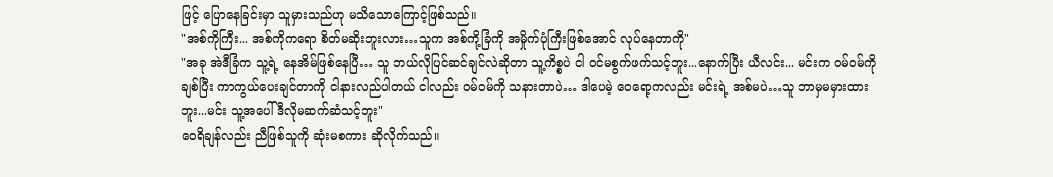ဖြင့် ပြောနေခြင်းမှာ သူမှားသည်ဟု မသိသောကြောင့်ဖြစ်သည်။
"အစ်ကိုကြီး... အစ်ကိုကရော စိတ်မဆိုးဘူးလား…သူက အစ်ကို့ခြံကို အမှိုက်ပုံကြီးဖြစ်အောင် လုပ်နေတာကို"
"အခု အဲဒီခြံက သူ့ရဲ့ နေအိမ်ဖြစ်နေပြီ… သူ ဘယ်လိုပြင်ဆင်ချင်လဲဆိုတာ သူ့ကိစ္စပဲ ငါ ဝင်မစွက်ဖက်သင့်ဘူး...နောက်ပြီး ယီလင်း... မင်းက ဝမ်ဝမ်ကို ချစ်ပြီး ကာကွယ်ပေးချင်တာကို ငါနားလည်ပါတယ် ငါလည်း ဝမ်ဝမ်ကို သနားတာပဲ… ဒါပေမဲ့ ဝေရော့ကလည်း မင်းရဲ့ အစ်မပဲ…သူ ဘာမှမမှားထားဘူး...မင်း သူ့အပေါ် ဒီလိုမဆက်ဆံသင့်ဘူး"
ဝေရိချန်လည်း ညီဖြစ်သူကို ဆုံးမစကား ဆိုလိုက်သည်။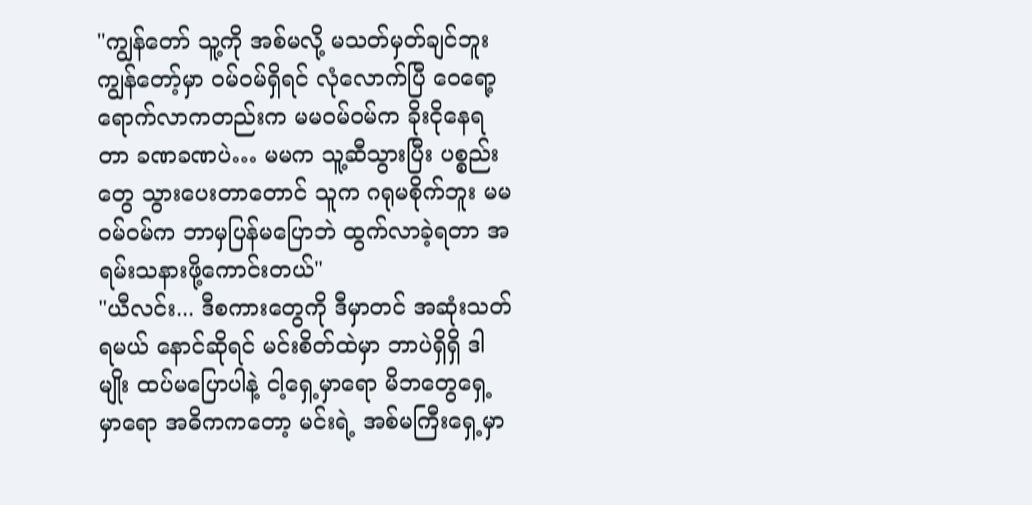"ကျွန်တော် သူ့ကို အစ်မလို့ မသတ်မှတ်ချင်ဘူး ကျွန်တော့်မှာ ဝမ်ဝမ်ရှိရင် လုံလောက်ပြီ ဝေရော့ရောက်လာကတည်းက မမဝမ်ဝမ်က ခိုးငိုနေရတာ ခဏခဏပဲ… မမက သူ့ဆီသွားပြီး ပစ္စည်းတွေ သွားပေးတာတောင် သူက ဂရုမစိုက်ဘူး မမဝမ်ဝမ်က ဘာမှပြန်မပြောဘဲ ထွက်လာခဲ့ရတာ အရမ်းသနားဖို့ကောင်းတယ်"
"ယီလင်း... ဒီစကားတွေကို ဒီမှာတင် အဆုံးသတ်ရမယ် နောင်ဆိုရင် မင်းစိတ်ထဲမှာ ဘာပဲရှိရှိ ဒါမျိုး ထပ်မပြောပါနဲ့ ငါ့ရှေ့မှာရော မိဘတွေရှေ့မှာရော အဓိကကတော့ မင်းရဲ့ အစ်မကြီးရှေ့မှာ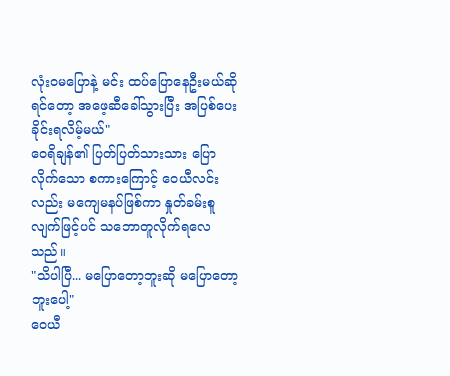လုံးဝမပြောနဲ့ မင်း ထပ်ပြောနေဦးမယ်ဆိုရင်တော့ အဖေ့ဆီခေါ်သွားပြီး အပြစ်ပေးခိုင်းရလိမ့်မယ်"
ဝေရိချန်၏ ပြတ်ပြတ်သားသား ပြောလိုက်သော စကားကြောင့် ဝေယီလင်းလည်း မကျေမနပ်ဖြစ်ကာ နှုတ်ခမ်းစူလျက်ဖြင့်ပင် သဘောတူလိုက်ရလေသည်။
"သိပါပြီ... မပြောတော့ဘူးဆို မပြောတော့ဘူးပေါ့"
ဝေယီ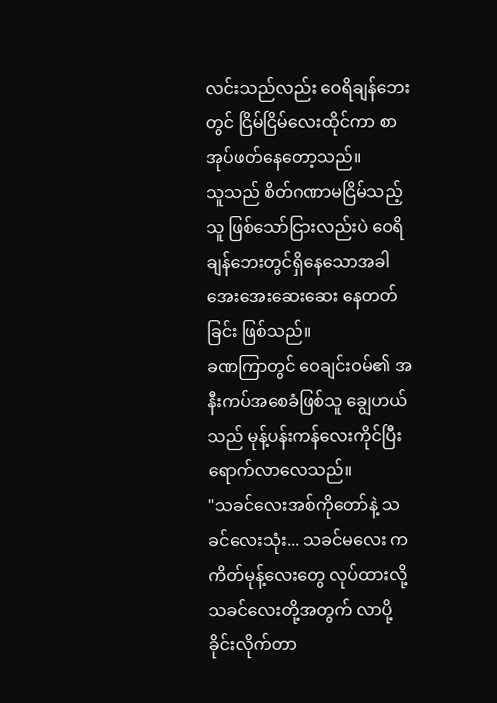လင်းသည်လည်း ဝေရိချန်ဘေးတွင် ငြိမ်ငြိမ်လေးထိုင်ကာ စာအုပ်ဖတ်နေတော့သည်။
သူသည် စိတ်ဂဏာမငြိမ်သည့်သူ ဖြစ်သော်ငြားလည်းပဲ ဝေရိချန်ဘေးတွင်ရှိနေသောအခါ အေးအေးဆေးဆေး နေတတ်ခြင်း ဖြစ်သည်။
ခဏကြာတွင် ဝေချင်းဝမ်၏ အနီးကပ်အစေခံဖြစ်သူ ချွေဟယ်သည် မုန့်ပန်းကန်လေးကိုင်ပြီး ရောက်လာလေသည်။
"သခင်လေးအစ်ကိုတော်နဲ့ သခင်လေးသုံး... သခင်မလေး က ကိတ်မုန့်လေးတွေ လုပ်ထားလို့ သခင်လေးတို့အတွက် လာပို့ခိုင်းလိုက်တာ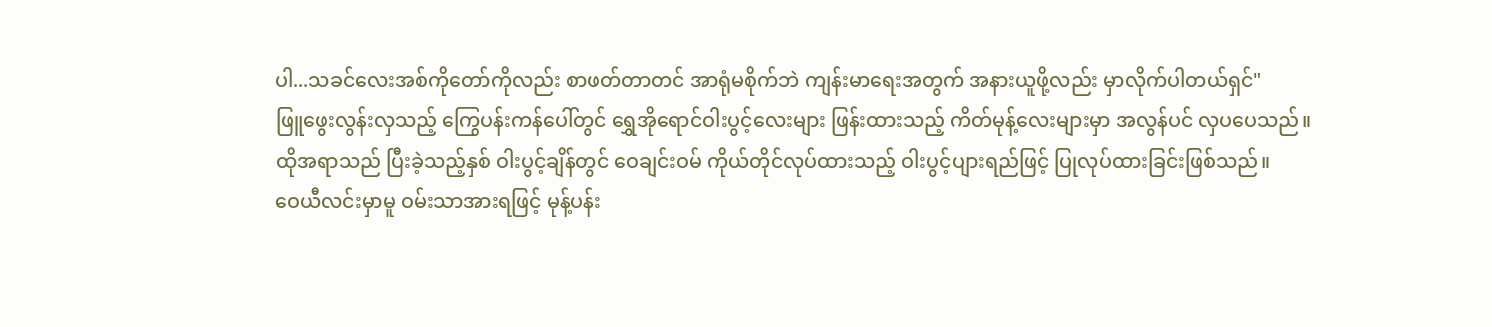ပါ...သခင်လေးအစ်ကိုတော်ကိုလည်း စာဖတ်တာတင် အာရုံမစိုက်ဘဲ ကျန်းမာရေးအတွက် အနားယူဖို့လည်း မှာလိုက်ပါတယ်ရှင်"
ဖြူဖွေးလွန်းလှသည့် ကြွေပန်းကန်ပေါ်တွင် ရွှေအိုရောင်ဝါးပွင့်လေးများ ဖြန်းထားသည့် ကိတ်မုန့်လေးများမှာ အလွန်ပင် လှပပေသည်။
ထိုအရာသည် ပြီးခဲ့သည့်နှစ် ဝါးပွင့်ချိန်တွင် ဝေချင်းဝမ် ကိုယ်တိုင်လုပ်ထားသည့် ဝါးပွင့်ပျားရည်ဖြင့် ပြုလုပ်ထားခြင်းဖြစ်သည်။
ဝေယီလင်းမှာမူ ဝမ်းသာအားရဖြင့် မုန့်ပန်း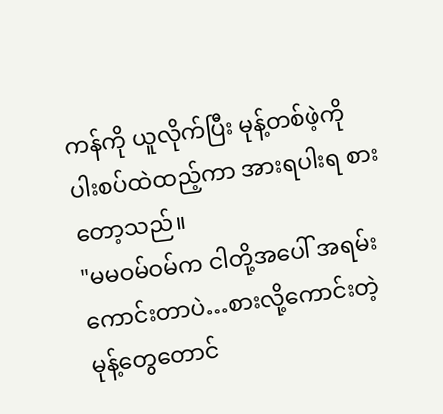ကန်ကို ယူလိုက်ပြီး မုန့်တစ်ဖဲ့ကို ပါးစပ်ထဲထည့်ကာ အားရပါးရ စားတော့သည်။
"မမဝမ်ဝမ်က ငါတို့အပေါ် အရမ်းကောင်းတာပဲ…စားလို့ကောင်းတဲ့ မုန့်တွေတောင်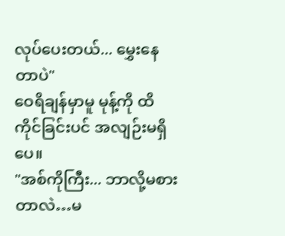လုပ်ပေးတယ်... မွှေးနေတာပဲ"
ဝေရိချန်မှာမူ မုန့်ကို ထိကိုင်ခြင်းပင် အလျဉ်းမရှိပေ။
"အစ်ကိုကြီး... ဘာလို့မစားတာလဲ…မ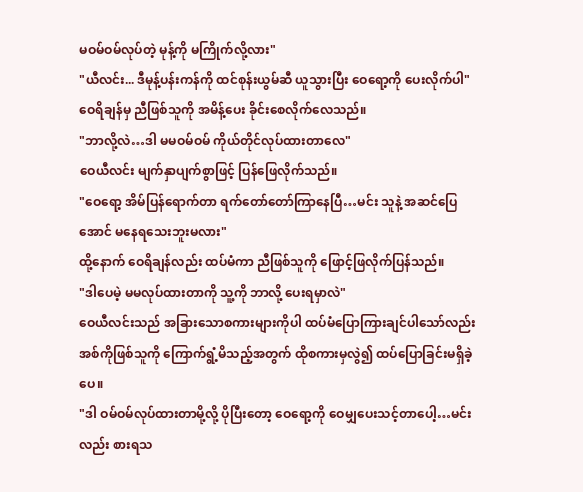မဝမ်ဝမ်လုပ်တဲ့ မုန့်ကို မကြိုက်လို့လား"
"ယီလင်း... ဒီမုန့်ပန်းကန်ကို ထင်စုန်းယွမ်ဆီ ယူသွားပြီး ဝေရော့ကို ပေးလိုက်ပါ"
ဝေရိချန်မှ ညီဖြစ်သူကို အမိန့်ပေး ခိုင်းစေလိုက်လေသည်။
"ဘာလို့လဲ…ဒါ မမဝမ်ဝမ် ကိုယ်တိုင်လုပ်ထားတာလေ"
ဝေယီလင်း မျက်နှာပျက်စွာဖြင့် ပြန်ဖြေလိုက်သည်။
"ဝေရော့ အိမ်ပြန်ရောက်တာ ရက်တော်တော်ကြာနေပြီ…မင်း သူနဲ့ အဆင်ပြေအောင် မနေရသေးဘူးမလား"
ထို့နောက် ဝေရိချန်လည်း ထပ်မံကာ ညီဖြစ်သူကို ဖြောင့်ဖြလိုက်ပြန်သည်။
"ဒါပေမဲ့ မမလုပ်ထားတာကို သူ့ကို ဘာလို့ ပေးရမှာလဲ"
ဝေယီလင်းသည် အခြားသောစကားများကိုပါ ထပ်မံပြောကြားချင်ပါသော်လည်း အစ်ကိုဖြစ်သူကို ကြောက်ရွံ့မိသည့်အတွက် ထိုစကားမှလွဲ၍ ထပ်ပြောခြင်းမရှိခဲ့ပေ။
"ဒါ ဝမ်ဝမ်လုပ်ထားတာမို့လို့ ပိုပြီးတော့ ဝေရော့ကို ဝေမျှပေးသင့်တာပေါ့…မင်းလည်း စားရသ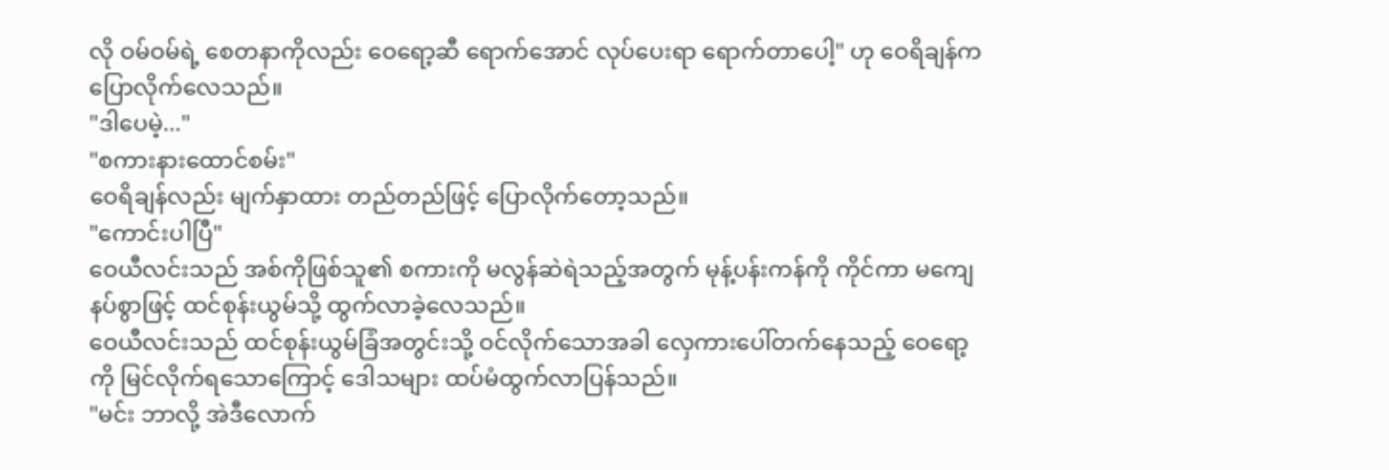လို ဝမ်ဝမ်ရဲ့ စေတနာကိုလည်း ဝေရော့ဆီ ရောက်အောင် လုပ်ပေးရာ ရောက်တာပေါ့" ဟု ဝေရိချန်က ပြောလိုက်လေသည်။
"ဒါပေမဲ့..."
"စကားနားထောင်စမ်း"
ဝေရိချန်လည်း မျက်နှာထား တည်တည်ဖြင့် ပြောလိုက်တော့သည်။
"ကောင်းပါပြီ"
ဝေယီလင်းသည် အစ်ကိုဖြစ်သူ၏ စကားကို မလွန်ဆဲရဲသည့်အတွက် မုန့်ပန်းကန်ကို ကိုင်ကာ မကျေနပ်စွာဖြင့် ထင်စုန်းယွမ်သို့ ထွက်လာခဲ့လေသည်။
ဝေယီလင်းသည် ထင်စုန်းယွမ်ခြံအတွင်းသို့ ဝင်လိုက်သောအခါ လှေကားပေါ်တက်နေသည့် ဝေရော့ကို မြင်လိုက်ရသောကြောင့် ဒေါသများ ထပ်မံထွက်လာပြန်သည်။
"မင်း ဘာလို့ အဲဒီလောက်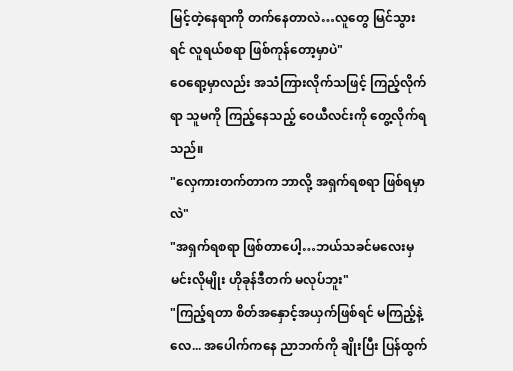မြင့်တဲ့နေရာကို တက်နေတာလဲ…လူတွေ မြင်သွားရင် လူရယ်စရာ ဖြစ်ကုန်တော့မှာပဲ"
ဝေရော့မှာလည်း အသံကြားလိုက်သဖြင့် ကြည့်လိုက်ရာ သူမကို ကြည့်နေသည့် ဝေယီလင်းကို တွေ့လိုက်ရသည်။
"လှေကားတက်တာက ဘာလို့ အရှက်ရစရာ ဖြစ်ရမှာလဲ"
"အရှက်ရစရာ ဖြစ်တာပေါ့…ဘယ်သခင်မလေးမှ မင်းလိုမျိုး ဟိုခုန်ဒီတက် မလုပ်ဘူး"
"ကြည့်ရတာ စိတ်အနှောင့်အယှက်ဖြစ်ရင် မကြည့်နဲ့လေ... အပေါက်ကနေ ညာဘက်ကို ချိုးပြီး ပြန်ထွက်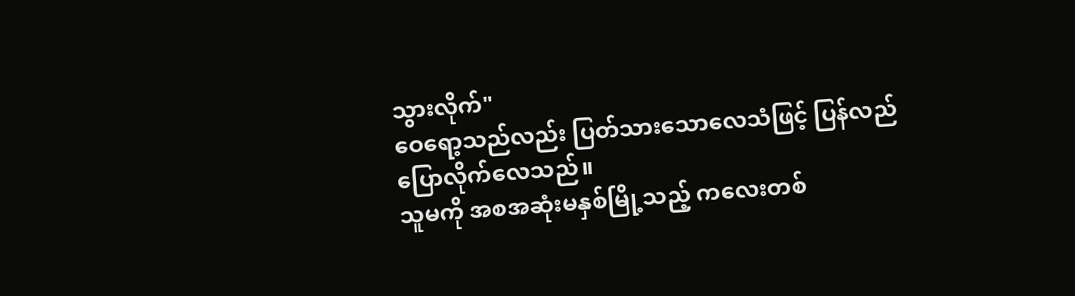သွားလိုက်"
ဝေရော့သည်လည်း ပြတ်သားသောလေသံဖြင့် ပြန်လည်ပြောလိုက်လေသည်။
သူမကို အစအဆုံးမနှစ်မြို့သည့် ကလေးတစ်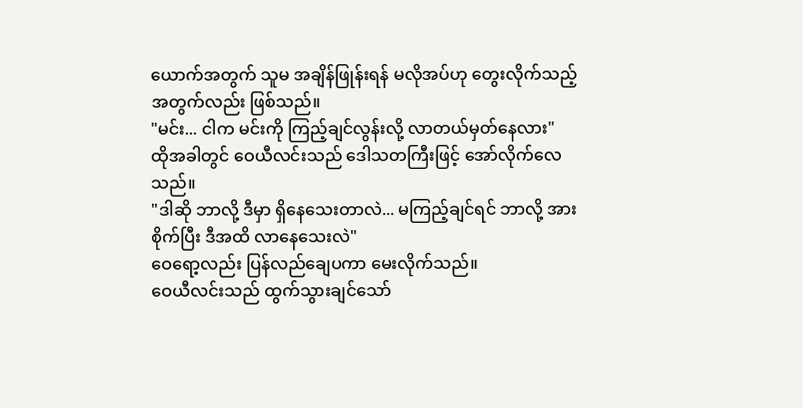ယောက်အတွက် သူမ အချိန်ဖြုန်းရန် မလိုအပ်ဟု တွေးလိုက်သည့်အတွက်လည်း ဖြစ်သည်။
"မင်း... ငါက မင်းကို ကြည့်ချင်လွန်းလို့ လာတယ်မှတ်နေလား"
ထိုအခါတွင် ဝေယီလင်းသည် ဒေါသတကြီးဖြင့် အော်လိုက်လေသည်။
"ဒါဆို ဘာလို့ ဒီမှာ ရှိနေသေးတာလဲ... မကြည့်ချင်ရင် ဘာလို့ အားစိုက်ပြီး ဒီအထိ လာနေသေးလဲ"
ဝေရော့လည်း ပြန်လည်ချေပကာ မေးလိုက်သည်။
ဝေယီလင်းသည် ထွက်သွားချင်သော်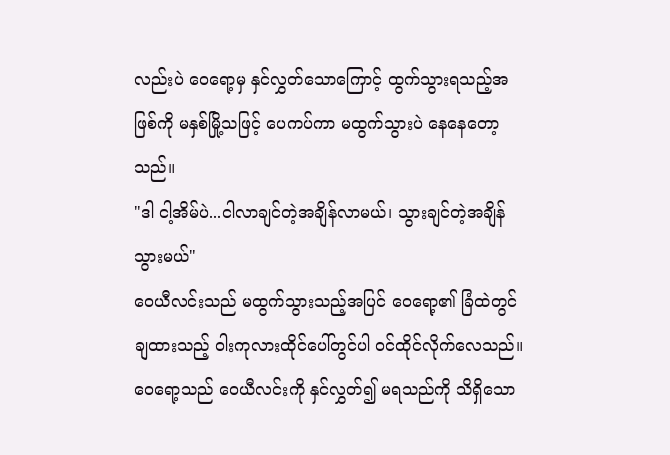လည်းပဲ ဝေရော့မှ နှင်လွှတ်သောကြောင့် ထွက်သွားရသည့်အဖြစ်ကို မနှစ်မြို့သဖြင့် ပေကပ်ကာ မထွက်သွားပဲ နေနေတော့သည်။
"ဒါ ငါ့အိမ်ပဲ...ငါလာချင်တဲ့အချိန်လာမယ်၊ သွားချင်တဲ့အချိန် သွားမယ်"
ဝေယီလင်းသည် မထွက်သွားသည့်အပြင် ဝေရော့၏ ခြံထဲတွင် ချထားသည့် ဝါးကုလားထိုင်ပေါ်တွင်ပါ ဝင်ထိုင်လိုက်လေသည်။
ဝေရော့သည် ဝေယီလင်းကို နှင်လွှတ်၍ မရသည်ကို သိရှိသော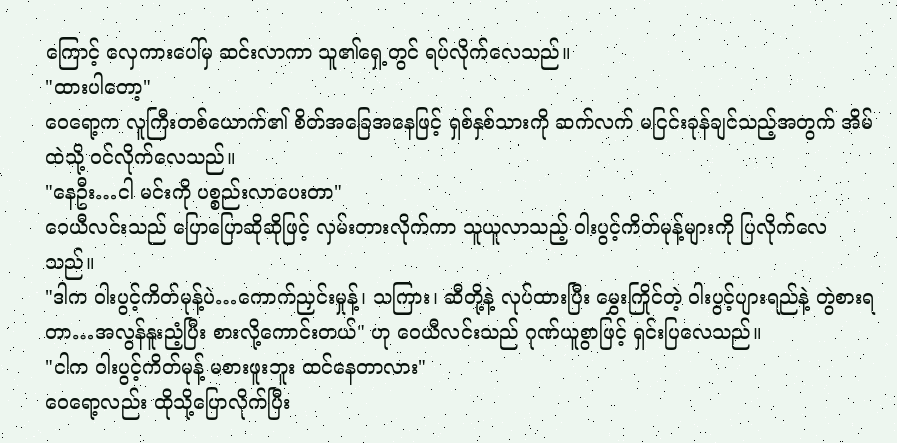ကြောင့် လှေကားပေါ်မှ ဆင်းလာကာ သူ၏ရှေ့တွင် ရပ်လိုက်လေသည်။
"ထားပါတော့"
ဝေရော့က လူကြီးတစ်ယောက်၏ စိတ်အခြေအနေဖြင့် ရှစ်နှစ်သားကို ဆက်လက် မငြင်းခုန်ချင်သည့်အတွက် အိမ်ထဲသို့ ဝင်လိုက်လေသည်။
"နေဦး…ငါ မင်းကို ပစ္စည်းလာပေးတာ"
ဝေယီလင်းသည် ပြောပြောဆိုဆိုဖြင့် လှမ်းတားလိုက်ကာ သူယူလာသည့် ဝါးပွင့်ကိတ်မုန့်များကို ပြလိုက်လေသည်။
"ဒါက ဝါးပွင့်ကိတ်မုန့်ပဲ…ကောက်ညှင်းမှုန့်၊ သကြား၊ ဆီတို့နဲ့ လုပ်ထားပြီး မွှေးကြိုင်တဲ့ ဝါးပွင့်ပျားရည်နဲ့ တွဲစားရတာ…အလွန်နူးညံ့ပြီး စားလို့ကောင်းတယ်" ဟု ဝေယီလင်းသည် ဂုဏ်ယူစွာဖြင့် ရှင်းပြလေသည်။
"ငါက ဝါးပွင့်ကိတ်မုန့် မစားဖူးဘူး ထင်နေတာလား"
ဝေရော့လည်း ထိုသို့ပြောလိုက်ပြီး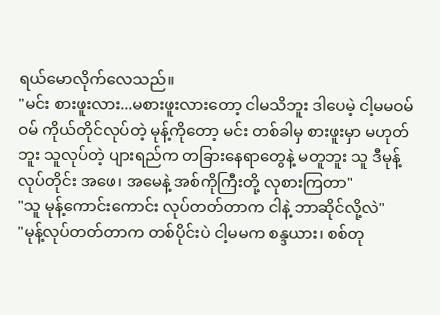ရယ်မောလိုက်လေသည်။
"မင်း စားဖူးလား...မစားဖူးလားတော့ ငါမသိဘူး ဒါပေမဲ့ ငါ့မမဝမ်ဝမ် ကိုယ်တိုင်လုပ်တဲ့ မုန့်ကိုတော့ မင်း တစ်ခါမှ စားဖူးမှာ မဟုတ်ဘူး သူလုပ်တဲ့ ပျားရည်က တခြားနေရာတွေနဲ့ မတူဘူး သူ ဒီမုန့်လုပ်တိုင်း အဖေ၊ အမေနဲ့ အစ်ကိုကြီးတို့ လုစားကြတာ"
"သူ မုန့်ကောင်းကောင်း လုပ်တတ်တာက ငါနဲ့ ဘာဆိုင်လို့လဲ"
"မုန့်လုပ်တတ်တာက တစ်ပိုင်းပဲ ငါ့မမက စန္ဒယား၊ စစ်တု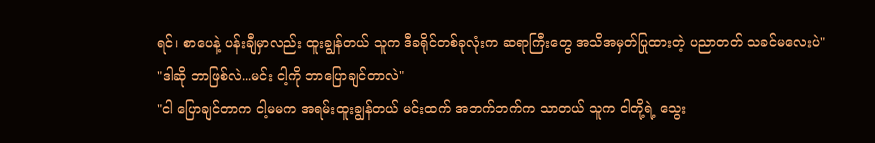ရင်၊ စာပေနဲ့ ပန်းချီမှာလည်း ထူးချွန်တယ် သူက ဒီခရိုင်တစ်ခုလုံးက ဆရာကြီးတွေ အသိအမှတ်ပြုထားတဲ့ ပညာတတ် သခင်မလေးပဲ"
"ဒါဆို ဘာဖြစ်လဲ...မင်း ငါ့ကို ဘာပြောချင်တာလဲ"
"ငါ ပြောချင်တာက ငါ့မမက အရမ်းထူးချွန်တယ် မင်းထက် အဘက်ဘက်က သာတယ် သူက ငါတို့ရဲ့ သွေး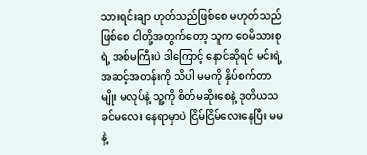သားရင်းချာ ဟုတ်သည်ဖြစ်စေ မဟုတ်သည်ဖြစ်စေ ငါတို့အတွက်တော့ သူက ဝေမိသားစုရဲ့ အစ်မကြီးပဲ ဒါကြောင့် နောင်ဆိုရင် မင်းရဲ့ အဆင့်အတန်းကို သိပါ မမကို နှိပ်စက်တာမျိုး မလုပ်နဲ့ သူ့ကို စိတ်မဆိုးစေနဲ့ ဒုတိယသခင်မလေး နေရာမှာပဲ ငြိမ်ငြိမ်လေးနေပြီး မမနဲ့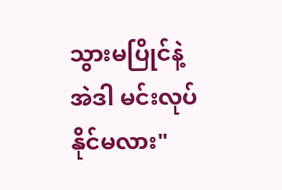သွားမပြိုင်နဲ့ အဲဒါ မင်းလုပ်နိုင်မလား"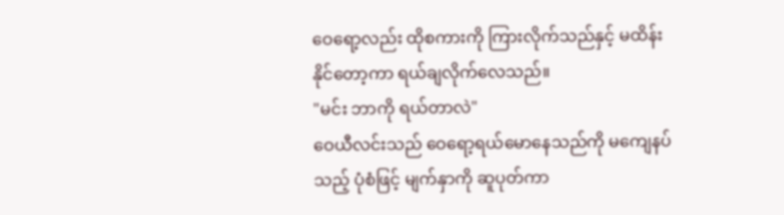ဝေရော့လည်း ထိုစကားကို ကြားလိုက်သည်နှင့် မထိန်းနိုင်တော့ကာ ရယ်ချလိုက်လေသည်။
"မင်း ဘာကို ရယ်တာလဲ"
ဝေယီလင်းသည် ဝေရော့ရယ်မောနေသည်ကို မကျေနပ်သည့် ပုံစံဖြင့် မျက်နှာကို ဆူပုတ်ကာ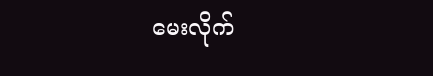မေးလိုက်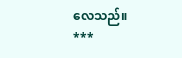လေသည်။
***